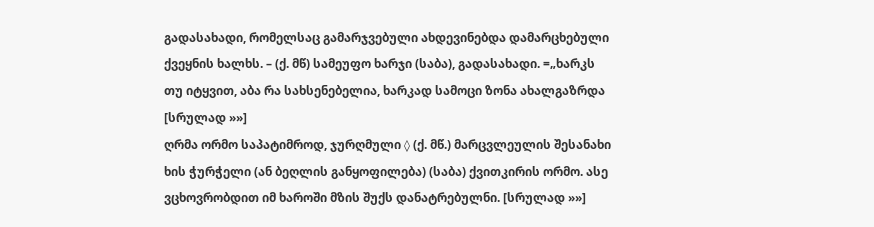გადასახადი, რომელსაც გამარჯვებული ახდევინებდა დამარცხებული ქვეყნის ხალხს. – (ქ. მწ) სამეუფო ხარჯი (საბა), გადასახადი. =„ხარკს თუ იტყვით, აბა რა სახსენებელია, ხარკად სამოცი ზონა ახალგაზრდა [სრულად »»]
ღრმა ორმო საპატიმროდ, ჯურღმული ◊ (ქ. მწ.) მარცვლეულის შესანახი ხის ჭურჭელი (ან ბეღლის განყოფილება) (საბა) ქვითკირის ორმო. ასე ვცხოვრობდით იმ ხაროში მზის შუქს დანატრებულნი. [სრულად »»]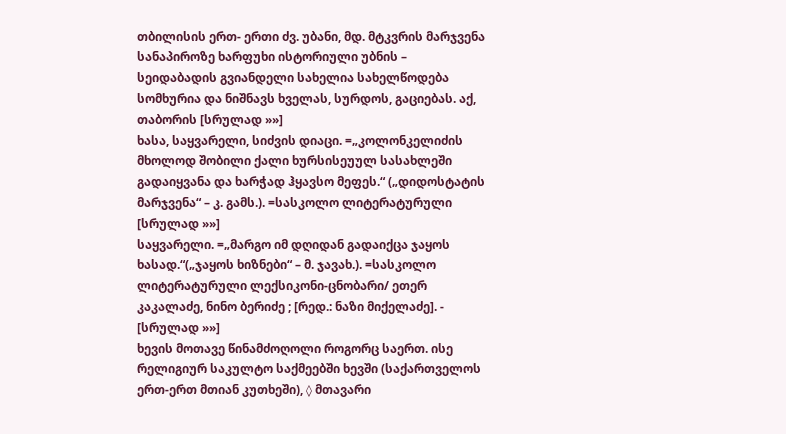თბილისის ერთ- ერთი ძვ. უბანი, მდ. მტკვრის მარჯვენა სანაპიროზე ხარფუხი ისტორიული უბნის – სეიდაბადის გვიანდელი სახელია სახელწოდება სომხურია და ნიშნავს ხველას, სურდოს, გაციებას. აქ, თაბორის [სრულად »»]
ხასა, საყვარელი, სიძვის დიაცი. =„კოლონკელიძის მხოლოდ შობილი ქალი ხურსისეუულ სასახლეში გადაიყვანა და ხარჭად ჰყავსო მეფეს.“ („დიდოსტატის მარჯვენა“ – კ. გამს.). =სასკოლო ლიტერატურული [სრულად »»]
საყვარელი. =„მარგო იმ დღიდან გადაიქცა ჯაყოს ხასად.“(„ჯაყოს ხიზნები“ – მ. ჯავახ.). =სასკოლო ლიტერატურული ლექსიკონი-ცნობარი/ ეთერ კაკალაძე, ნინო ბერიძე ; [რედ.: ნაზი მიქელაძე]. - [სრულად »»]
ხევის მოთავე წინამძოღოლი როგორც საერთ. ისე რელიგიურ საკულტო საქმეებში ხევში (საქართველოს ერთ-ერთ მთიან კუთხეში), ◊ მთავარი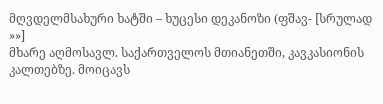მღვდელმსახური ხატში – ხუცესი დეკანოზი (ფშავ- [სრულად »»]
მხარე აღმოსავლ. საქართველოს მთიანეთში, კავკასიონის კალთებზე. მოიცავს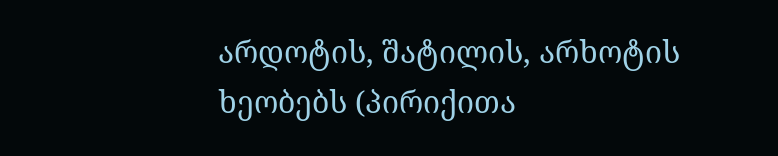არდოტის, შატილის, არხოტის ხეობებს (პირიქითა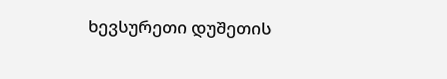ხევსურეთი დუშეთის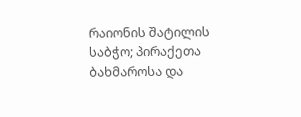რაიონის შატილის საბჭო; პირაქეთა ბახმაროსა და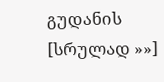გუდანის [სრულად »»]